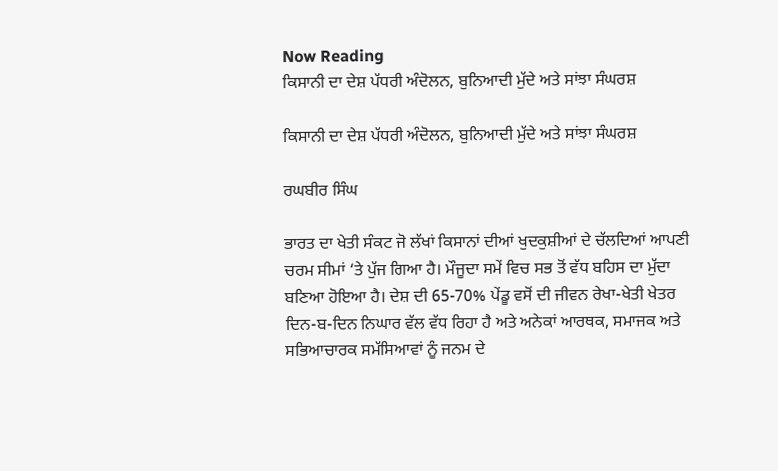Now Reading
ਕਿਸਾਨੀ ਦਾ ਦੇਸ਼ ਪੱਧਰੀ ਅੰਦੋਲਨ, ਬੁਨਿਆਦੀ ਮੁੱਦੇ ਅਤੇ ਸਾਂਝਾ ਸੰਘਰਸ਼

ਕਿਸਾਨੀ ਦਾ ਦੇਸ਼ ਪੱਧਰੀ ਅੰਦੋਲਨ, ਬੁਨਿਆਦੀ ਮੁੱਦੇ ਅਤੇ ਸਾਂਝਾ ਸੰਘਰਸ਼

ਰਘਬੀਰ ਸਿੰਘ

ਭਾਰਤ ਦਾ ਖੇਤੀ ਸੰਕਟ ਜੋ ਲੱਖਾਂ ਕਿਸਾਨਾਂ ਦੀਆਂ ਖੁਦਕੁਸ਼ੀਆਂ ਦੇ ਚੱਲਦਿਆਂ ਆਪਣੀ ਚਰਮ ਸੀਮਾਂ ‘ਤੇ ਪੁੱਜ ਗਿਆ ਹੈ। ਮੌਜੂਦਾ ਸਮੇਂ ਵਿਚ ਸਭ ਤੋਂ ਵੱਧ ਬਹਿਸ ਦਾ ਮੁੱਦਾ ਬਣਿਆ ਹੋਇਆ ਹੈ। ਦੇਸ਼ ਦੀ 65-70% ਪੇਂਡੂ ਵਸੋਂ ਦੀ ਜੀਵਨ ਰੇਖਾ-ਖੇਤੀ ਖੇਤਰ ਦਿਨ-ਬ-ਦਿਨ ਨਿਘਾਰ ਵੱਲ ਵੱਧ ਰਿਹਾ ਹੈ ਅਤੇ ਅਨੇਕਾਂ ਆਰਥਕ, ਸਮਾਜਕ ਅਤੇ ਸਭਿਆਚਾਰਕ ਸਮੱਸਿਆਵਾਂ ਨੂੰ ਜਨਮ ਦੇ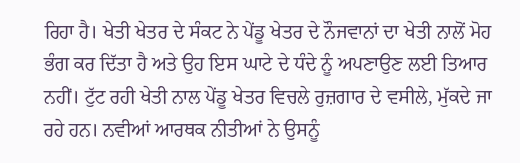ਰਿਹਾ ਹੈ। ਖੇਤੀ ਖੇਤਰ ਦੇ ਸੰਕਟ ਨੇ ਪੇਂਡੂ ਖੇਤਰ ਦੇ ਨੌਜਵਾਨਾਂ ਦਾ ਖੇਤੀ ਨਾਲੋਂ ਮੋਹ ਭੰਗ ਕਰ ਦਿੱਤਾ ਹੈ ਅਤੇ ਉਹ ਇਸ ਘਾਟੇ ਦੇ ਧੰਦੇ ਨੂੰ ਅਪਣਾਉਣ ਲਈ ਤਿਆਰ ਨਹੀਂ। ਟੁੱਟ ਰਹੀ ਖੇਤੀ ਨਾਲ ਪੇਂਡੂ ਖੇਤਰ ਵਿਚਲੇ ਰੁਜ਼ਗਾਰ ਦੇ ਵਸੀਲੇ, ਮੁੱਕਦੇ ਜਾ ਰਹੇ ਹਨ। ਨਵੀਆਂ ਆਰਥਕ ਨੀਤੀਆਂ ਨੇ ਉਸਨੂੰ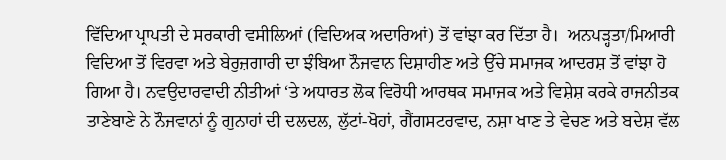ਵਿੱਦਿਆ ਪ੍ਰਾਪਤੀ ਦੇ ਸਰਕਾਰੀ ਵਸੀਲਿਆਂ (ਵਿਦਿਅਕ ਅਦਾਰਿਆਂ) ਤੋਂ ਵਾਂਝਾ ਕਰ ਦਿੱਤਾ ਹੈ।  ਅਨਪੜ੍ਹਤਾ/ਮਿਆਰੀ ਵਿਦਿਆ ਤੋਂ ਵਿਰਵਾ ਅਤੇ ਬੇਰੁਜ਼ਗਾਰੀ ਦਾ ਝੰਬਿਆ ਨੌਜਵਾਨ ਦਿਸ਼ਾਹੀਣ ਅਤੇ ਉੱਚੇ ਸਮਾਜਕ ਆਦਰਸ਼ ਤੋਂ ਵਾਂਝਾ ਹੋ ਗਿਆ ਹੈ। ਨਵਉਦਾਰਵਾਦੀ ਨੀਤੀਆਂ ‘ਤੇ ਅਧਾਰਤ ਲੋਕ ਵਿਰੋਧੀ ਆਰਥਕ ਸਮਾਜਕ ਅਤੇ ਵਿਸ਼ੇਸ਼ ਕਰਕੇ ਰਾਜਨੀਤਕ ਤਾਣੇਬਾਣੇ ਨੇ ਨੌਜਵਾਨਾਂ ਨੂੰ ਗੁਨਾਹਾਂ ਦੀ ਦਲਦਲ, ਲੁੱਟਾਂ-ਖੋਹਾਂ, ਗੈਂਗਸਟਰਵਾਦ, ਨਸ਼ਾ ਖਾਣ ਤੇ ਵੇਚਣ ਅਤੇ ਬਦੇਸ਼ ਵੱਲ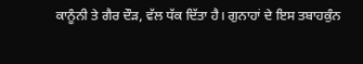ਕਾਨੂੰਨੀ ਤੇ ਗੈਰ ਦੌੜ, ਵੱਲ ਧੱਕ ਦਿੱਤਾ ਹੈ। ਗੁਨਾਹਾਂ ਦੇ ਇਸ ਤਬਾਹਕੁੰਨ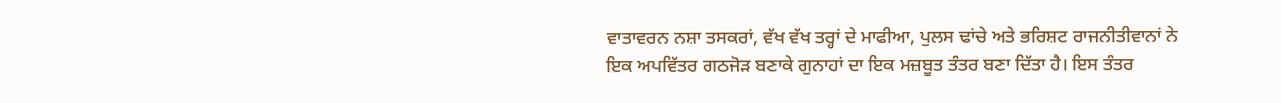ਵਾਤਾਵਰਨ ਨਸ਼ਾ ਤਸਕਰਾਂ, ਵੱਖ ਵੱਖ ਤਰ੍ਹਾਂ ਦੇ ਮਾਫੀਆ, ਪੁਲਸ ਢਾਂਚੇ ਅਤੇ ਭਰਿਸ਼ਟ ਰਾਜਨੀਤੀਵਾਨਾਂ ਨੇ ਇਕ ਅਪਵਿੱਤਰ ਗਠਜੋੜ ਬਣਾਕੇ ਗੁਨਾਹਾਂ ਦਾ ਇਕ ਮਜ਼ਬੂਤ ਤੰਤਰ ਬਣਾ ਦਿੱਤਾ ਹੈ। ਇਸ ਤੰਤਰ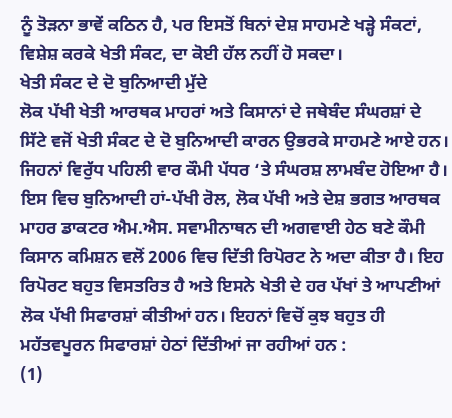ਨੂੰ ਤੋੜਨਾ ਭਾਵੇਂ ਕਠਿਨ ਹੈ, ਪਰ ਇਸਤੋਂ ਬਿਨਾਂ ਦੇਸ਼ ਸਾਹਮਣੇ ਖੜ੍ਹੇ ਸੰਕਟਾਂ, ਵਿਸ਼ੇਸ਼ ਕਰਕੇ ਖੇਤੀ ਸੰਕਟ, ਦਾ ਕੋਈ ਹੱਲ ਨਹੀਂ ਹੋ ਸਕਦਾ।
ਖੇਤੀ ਸੰਕਟ ਦੇ ਦੋ ਬੁਨਿਆਦੀ ਮੁੱਦੇ
ਲੋਕ ਪੱਖੀ ਖੇਤੀ ਆਰਥਕ ਮਾਹਰਾਂ ਅਤੇ ਕਿਸਾਨਾਂ ਦੇ ਜਥੇਬੰਦ ਸੰਘਰਸ਼ਾਂ ਦੇ ਸਿੱਟੇ ਵਜੋਂ ਖੇਤੀ ਸੰਕਟ ਦੇ ਦੋ ਬੁਨਿਆਦੀ ਕਾਰਨ ਉਭਰਕੇ ਸਾਹਮਣੇ ਆਏ ਹਨ। ਜਿਹਨਾਂ ਵਿਰੁੱਧ ਪਹਿਲੀ ਵਾਰ ਕੌਮੀ ਪੱਧਰ ‘ਤੇ ਸੰਘਰਸ਼ ਲਾਮਬੰਦ ਹੋਇਆ ਹੈ। ਇਸ ਵਿਚ ਬੁਨਿਆਦੀ ਹਾਂ-ਪੱਖੀ ਰੋਲ, ਲੋਕ ਪੱਖੀ ਅਤੇ ਦੇਸ਼ ਭਗਤ ਆਰਥਕ ਮਾਹਰ ਡਾਕਟਰ ਐਮ.ਐਸ. ਸਵਾਮੀਨਾਥਨ ਦੀ ਅਗਵਾਈ ਹੇਠ ਬਣੇ ਕੌਮੀ ਕਿਸਾਨ ਕਮਿਸ਼ਨ ਵਲੋਂ 2006 ਵਿਚ ਦਿੱਤੀ ਰਿਪੋਰਟ ਨੇ ਅਦਾ ਕੀਤਾ ਹੈ। ਇਹ ਰਿਪੋਰਟ ਬਹੁਤ ਵਿਸਤਰਿਤ ਹੈ ਅਤੇ ਇਸਨੇ ਖੇਤੀ ਦੇ ਹਰ ਪੱਖਾਂ ਤੇ ਆਪਣੀਆਂ ਲੋਕ ਪੱਖੀ ਸਿਫਾਰਸ਼ਾਂ ਕੀਤੀਆਂ ਹਨ। ਇਹਨਾਂ ਵਿਚੋਂ ਕੁਝ ਬਹੁਤ ਹੀ ਮਹੱਤਵਪੂਰਨ ਸਿਫਾਰਸ਼ਾਂ ਹੇਠਾਂ ਦਿੱਤੀਆਂ ਜਾ ਰਹੀਆਂ ਹਨ :
(1)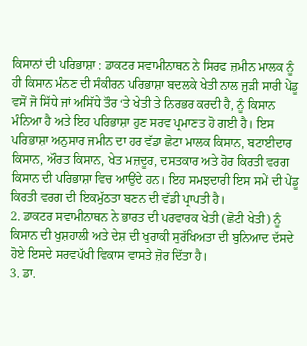ਕਿਸਾਨਾਂ ਦੀ ਪਰਿਭਾਸ਼ਾ : ਡਾਕਟਰ ਸਵਾਮੀਨਾਥਨ ਨੇ ਸਿਰਫ ਜ਼ਮੀਨ ਮਾਲਕ ਨੂੰ ਹੀ ਕਿਸਾਨ ਮੰਨਣ ਦੀ ਸੰਕੀਰਨ ਪਰਿਭਾਸ਼ਾ ਬਦਲਕੇ ਖੇਤੀ ਨਾਲ ਜੁੜੀ ਸਾਰੀ ਪੇਂਡੂ ਵਸੋਂ ਜੋ ਸਿੱਧੇ ਜਾਂ ਅਸਿੱਧੇ ਤੌਰ ‘ਤੇ ਖੇਤੀ ਤੇ ਨਿਰਭਰ ਕਰਦੀ ਹੈ, ਨੂੰ ਕਿਸਾਨ ਮੰਨਿਆ ਹੈ ਅਤੇ ਇਹ ਪਰਿਭਾਸ਼ਾ ਹੁਣ ਸਰਵ ਪ੍ਰਮਾਣਤ ਹੋ ਗਈ ਹੈ। ਇਸ ਪਰਿਭਾਸ਼ਾ ਅਨੁਸਾਰ ਜਮੀਨ ਦਾ ਹਰ ਵੱਡਾ ਛੋਟਾ ਮਾਲਕ ਕਿਸਾਨ, ਬਟਾਈਦਾਰ ਕਿਸਾਨ, ਔਰਤ ਕਿਸਾਨ, ਖੇਤ ਮਜ਼ਦੂਰ, ਦਸਤਕਾਰ ਅਤੇ ਹੋਰ ਕਿਰਤੀ ਵਰਗ ਕਿਸਾਨ ਦੀ ਪਰਿਭਾਸ਼ਾ ਵਿਚ ਆਉਂਦੇ ਹਨ। ਇਹ ਸਮਝਦਾਰੀ ਇਸ ਸਮੇਂ ਦੀ ਪੇਂਡੂ ਕਿਰਤੀ ਵਰਗ ਦੀ ਇਕਮੁੱਠਤਾ ਬਣਨ ਦੀ ਵੱਡੀ ਪ੍ਰਾਪਤੀ ਹੈ।
2. ਡਾਕਟਰ ਸਵਾਮੀਨਾਥਨ ਨੇ ਭਾਰਤ ਦੀ ਪਰਵਾਰਕ ਖੇਤੀ (ਛੋਟੀ ਖੇਤੀ) ਨੂੰ ਕਿਸਾਨ ਦੀ ਖੁਸ਼ਹਾਲੀ ਅਤੇ ਦੇਸ਼ ਦੀ ਖੁਰਾਕੀ ਸੁਰੱਖਿਅਤਾ ਦੀ ਬੁਨਿਆਦ ਦੱਸਦੇ ਹੋਏ ਇਸਦੇ ਸਰਵਪੱਖੀ ਵਿਕਾਸ ਵਾਸਤੇ ਜ਼ੋਰ ਦਿੱਤਾ ਹੈ।
3. ਡਾ.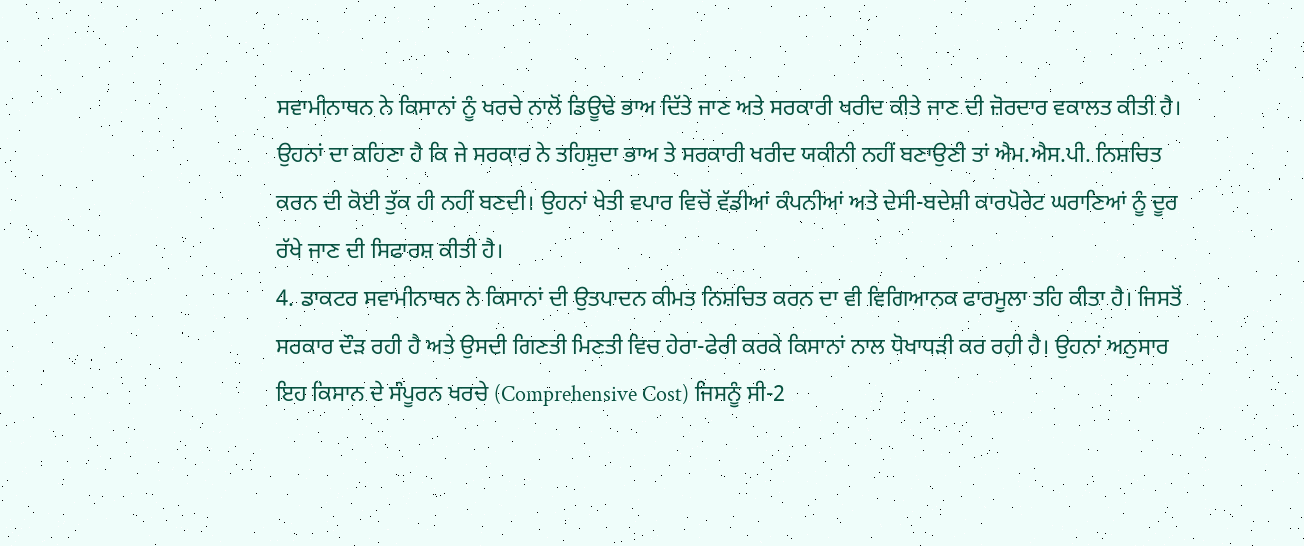ਸਵਾਮੀਨਾਥਨ ਨੇ ਕਿਸਾਨਾਂ ਨੂੰ ਖਰਚੇ ਨਾਲੋਂ ਡਿਊਢੇ ਭਾਅ ਦਿੱਤੇ ਜਾਣ ਅਤੇ ਸਰਕਾਰੀ ਖਰੀਦ ਕੀਤੇ ਜਾਣ ਦੀ ਜ਼ੋਰਦਾਰ ਵਕਾਲਤ ਕੀਤੀ ਹੈ। ਉਹਨਾਂ ਦਾ ਕਹਿਣਾ ਹੈ ਕਿ ਜੇ ਸਰਕਾਰ ਨੇ ਤਹਿਸ਼ੁਦਾ ਭਾਅ ਤੇ ਸਰਕਾਰੀ ਖਰੀਦ ਯਕੀਨੀ ਨਹੀਂ ਬਣਾਉਣੀ ਤਾਂ ਐਮ.ਐਸ.ਪੀ. ਨਿਸ਼ਚਿਤ ਕਰਨ ਦੀ ਕੋਈ ਤੁੱਕ ਹੀ ਨਹੀਂ ਬਣਦੀ। ਉਹਨਾਂ ਖੇਤੀ ਵਪਾਰ ਵਿਚੋਂ ਵੱਡੀਆਂ ਕੰਪਨੀਆਂ ਅਤੇ ਦੇਸੀ-ਬਦੇਸ਼ੀ ਕਾਰਪੋਰੇਟ ਘਰਾਣਿਆਂ ਨੂੰ ਦੂਰ ਰੱਖੇ ਜਾਣ ਦੀ ਸਿਫਾਰਸ਼ ਕੀਤੀ ਹੈ।
4. ਡਾਕਟਰ ਸਵਾਮੀਨਾਥਨ ਨੇ ਕਿਸਾਨਾਂ ਦੀ ਉਤਪਾਦਨ ਕੀਮਤ ਨਿਸ਼ਚਿਤ ਕਰਨ ਦਾ ਵੀ ਵਿਗਿਆਨਕ ਫਾਰਮੂਲਾ ਤਹਿ ਕੀਤਾ ਹੈ। ਜਿਸਤੋਂ ਸਰਕਾਰ ਦੌੜ ਰਹੀ ਹੈ ਅਤੇ ਉਸਦੀ ਗਿਣਤੀ ਮਿਣਤੀ ਵਿਚ ਹੇਰਾ-ਫੇਰੀ ਕਰਕੇ ਕਿਸਾਨਾਂ ਨਾਲ ਧੋਖਾਧੜੀ ਕਰ ਰਹੀ ਹੈ। ਉਹਨਾਂ ਅਨੁਸਾਰ ਇਹ ਕਿਸਾਨ ਦੇ ਸੰਪੂਰਨ ਖਰਚੇ (Comprehensive Cost) ਜਿਸਨੂੰ ਸੀ-2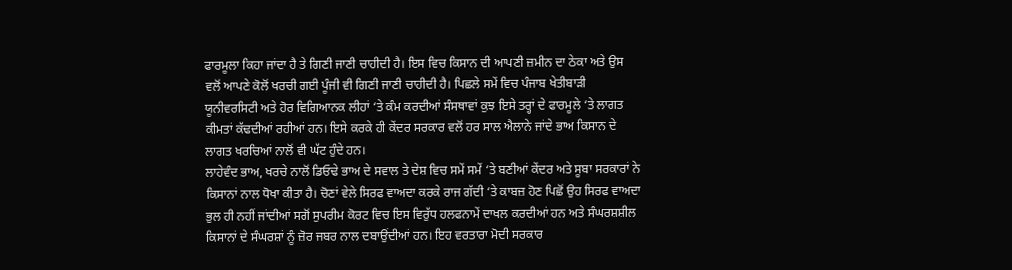ਫਾਰਮੂਲਾ ਕਿਹਾ ਜਾਂਦਾ ਹੈ ਤੇ ਗਿਣੀ ਜਾਣੀ ਚਾਹੀਦੀ ਹੈ। ਇਸ ਵਿਚ ਕਿਸਾਨ ਦੀ ਆਪਣੀ ਜ਼ਮੀਨ ਦਾ ਠੇਕਾ ਅਤੇ ਉਸ ਵਲੋਂ ਆਪਣੇ ਕੋਲੋਂ ਖਰਚੀ ਗਈ ਪੂੰਜੀ ਵੀ ਗਿਣੀ ਜਾਣੀ ਚਾਹੀਦੀ ਹੈ। ਪਿਛਲੇ ਸਮੇਂ ਵਿਚ ਪੰਜਾਬ ਖੇਤੀਬਾੜੀ ਯੂਨੀਵਰਸਿਟੀ ਅਤੇ ਹੋਰ ਵਿਗਿਆਨਕ ਲੀਹਾਂ ‘ਤੇ ਕੰਮ ਕਰਦੀਆਂ ਸੰਸਥਾਵਾਂ ਕੁਝ ਇਸੇ ਤਰ੍ਹਾਂ ਦੇ ਫਾਰਮੂਲੇ ‘ਤੇ ਲਾਗਤ ਕੀਮਤਾਂ ਕੱਢਦੀਆਂ ਰਹੀਆਂ ਹਨ। ਇਸੇ ਕਰਕੇ ਹੀ ਕੇਂਦਰ ਸਰਕਾਰ ਵਲੋਂ ਹਰ ਸਾਲ ਐਲਾਨੇ ਜਾਂਦੇ ਭਾਅ ਕਿਸਾਨ ਦੇ ਲਾਗਤ ਖਰਚਿਆਂ ਨਾਲੋਂ ਵੀ ਘੱਟ ਹੁੰਦੇ ਹਨ।
ਲਾਹੇਵੰਦ ਭਾਅ, ਖਰਚੇ ਨਾਲੋਂ ਡਿਓਢੇ ਭਾਅ ਦੇ ਸਵਾਲ ਤੇ ਦੇਸ਼ ਵਿਚ ਸਮੇਂ ਸਮੇਂ ‘ਤੇ ਬਣੀਆਂ ਕੇਂਦਰ ਅਤੇ ਸੂਬਾ ਸਰਕਾਰਾਂ ਨੇ ਕਿਸਾਨਾਂ ਨਾਲ ਧੋਖਾ ਕੀਤਾ ਹੈ। ਚੋਣਾਂ ਵੇਲੇ ਸਿਰਫ ਵਾਅਦਾ ਕਰਕੇ ਰਾਜ ਗੱਦੀ ‘ਤੇ ਕਾਬਜ਼ ਹੋਣ ਪਿਛੋਂ ਉਹ ਸਿਰਫ ਵਾਅਦਾ ਭੁਲ ਹੀ ਨਹੀਂ ਜਾਂਦੀਆਂ ਸਗੋਂ ਸੁਪਰੀਮ ਕੋਰਟ ਵਿਚ ਇਸ ਵਿਰੁੱਧ ਹਲਫਨਾਮੇਂ ਦਾਖਲ ਕਰਦੀਆਂ ਹਨ ਅਤੇ ਸੰਘਰਸ਼ਸ਼ੀਲ ਕਿਸਾਨਾਂ ਦੇ ਸੰਘਰਸ਼ਾਂ ਨੂੰ ਜ਼ੋਰ ਜਬਰ ਨਾਲ ਦਬਾਉਂਦੀਆਂ ਹਨ। ਇਹ ਵਰਤਾਰਾ ਮੋਦੀ ਸਰਕਾਰ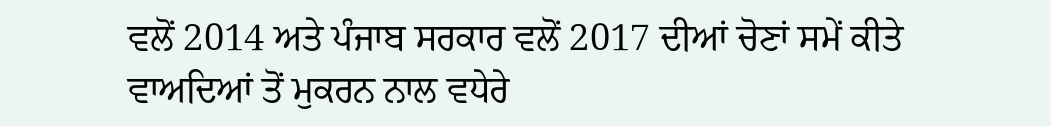ਵਲੋਂ 2014 ਅਤੇ ਪੰਜਾਬ ਸਰਕਾਰ ਵਲੋਂ 2017 ਦੀਆਂ ਚੋਣਾਂ ਸਮੇਂ ਕੀਤੇ ਵਾਅਦਿਆਂ ਤੋਂ ਮੁਕਰਨ ਨਾਲ ਵਧੇਰੇ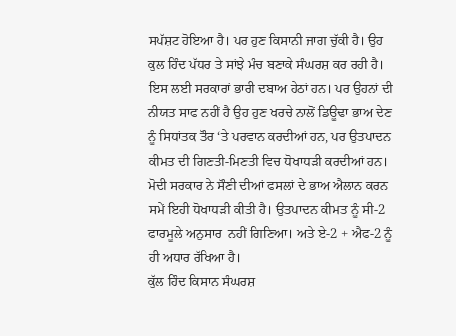ਸਪੱਸ਼ਟ ਹੋਇਆ ਹੈ। ਪਰ ਹੁਣ ਕਿਸਾਨੀ ਜਾਗ ਚੁੱਕੀ ਹੈ। ਉਹ ਕੁਲ ਹਿੰਦ ਪੱਧਰ ਤੇ ਸਾਂਝੇ ਮੰਚ ਬਣਾਕੇ ਸੰਘਰਸ਼ ਕਰ ਰਹੀ ਹੈ। ਇਸ ਲਈ ਸਰਕਾਰਾਂ ਭਾਰੀ ਦਬਾਅ ਹੇਠਾਂ ਹਨ। ਪਰ ਉਹਨਾਂ ਦੀ ਨੀਯਤ ਸਾਫ ਨਹੀਂ ਹੈ ਉਹ ਹੁਣ ਖਰਚੇ ਨਾਲੋਂ ਡਿਊਢਾ ਭਾਅ ਦੇਣ ਨੂੰ ਸਿਧਾਂਤਕ ਤੌਰ ‘ਤੇ ਪਰਵਾਨ ਕਰਦੀਆਂ ਹਨ, ਪਰ ਉਤਪਾਦਨ ਕੀਮਤ ਦੀ ਗਿਣਤੀ-ਮਿਣਤੀ ਵਿਚ ਧੋਖਾਧੜੀ ਕਰਦੀਆਂ ਹਨ। ਮੋਦੀ ਸਰਕਾਰ ਨੇ ਸੌਣੀ ਦੀਆਂ ਫਸਲਾਂ ਦੇ ਭਾਅ ਐਲਾਨ ਕਰਨ ਸਮੇਂ ਇਹੀ ਧੋਖਾਧੜੀ ਕੀਤੀ ਹੈ। ਉਤਪਾਦਨ ਕੀਮਤ ਨੂੰ ਸੀ-2 ਫਾਰਮੂਲੇ ਅਨੁਸਾਰ  ਨਹੀਂ ਗਿਣਿਆ। ਅਤੇ ਏ-2 + ਐਫ-2 ਨੂੰ ਹੀ ਅਧਾਰ ਰੱਖਿਆ ਹੈ।
ਕੁੱਲ ਹਿੰਦ ਕਿਸਾਨ ਸੰਘਰਸ਼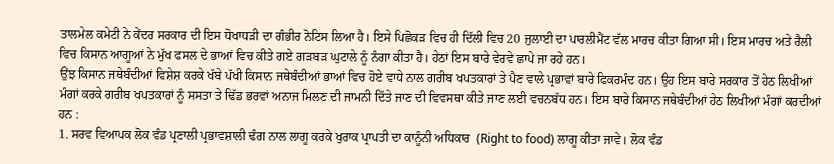ਤਾਲਮੇਲ ਕਮੇਟੀ ਨੇ ਕੇਂਦਰ ਸਰਕਾਰ ਦੀ ਇਸ ਧੋਖਾਧੜੀ ਦਾ ਗੰਭੀਰ ਨੋਟਿਸ ਲਿਆ ਹੈ। ਇਸੇ ਪਿਛੋਕੜ ਵਿਚ ਹੀ ਦਿੱਲੀ ਵਿਚ 20 ਜੁਲਾਈ ਦਾ ਪਾਰਲੀਮੈਂਟ ਵੱਲ ਮਾਰਚ ਕੀਤਾ ਗਿਆ ਸੀ। ਇਸ ਮਾਰਚ ਅਤੇ ਰੈਲੀ ਵਿਚ ਕਿਸਾਨ ਆਗੂਆਂ ਨੇ ਮੁੱਖ ਫਸਲ ਦੇ ਭਾਆਂ ਵਿਚ ਕੀਤੇ ਗਏ ਗੜਬੜ ਘੁਟਾਲੇ ਨੂੰ ਨੰਗਾ ਕੀਤਾ ਹੈ। ਹੇਠਾਂ ਇਸ ਬਾਰੇ ਵੇਰਵੇ ਛਾਪੇ ਜਾ ਰਹੇ ਹਨ।
ਉਂਝ ਕਿਸਾਨ ਜਥੇਬੰਦੀਆਂ ਵਿਸ਼ੇਸ਼ ਕਰਕੇ ਖੱਬੇ ਪੱਖੀ ਕਿਸਾਨ ਜਥੇਬੰਦੀਆਂ ਭਾਆਂ ਵਿਚ ਹੋਏ ਵਾਧੇ ਨਾਲ ਗਰੀਬ ਖਪਤਕਾਰਾਂ ਤੇ ਪੈਣ ਵਾਲੇ ਪ੍ਰਭਾਵਾਂ ਬਾਰੇ ਫਿਕਰਮੰਦ ਹਨ। ਉਹ ਇਸ ਬਾਰੇ ਸਰਕਾਰ ਤੋਂ ਹੇਠ ਲਿਖੀਆਂ ਮੰਗਾਂ ਕਰਕੇ ਗਰੀਬ ਖਪਤਕਾਰਾਂ ਨੂੰ ਸਸਤਾ ਤੇ ਢਿੱਡ ਭਰਵਾਂ ਅਨਾਜ ਮਿਲਣ ਦੀ ਜਾਮਨੀ ਦਿੱਤੇ ਜਾਣ ਦੀ ਵਿਵਸਥਾ ਕੀਤੇ ਜਾਣ ਲਈ ਵਚਨਬੱਧ ਹਨ। ਇਸ ਬਾਰੇ ਕਿਸਾਨ ਜਥੇਬੰਦੀਆਂ ਹੇਠ ਲਿਖੀਆਂ ਮੰਗਾਂ ਕਰਦੀਆਂ ਹਨ :
1. ਸਰਵ ਵਿਆਪਕ ਲੋਕ ਵੰਡ ਪ੍ਰਣਾਲੀ ਪ੍ਰਭਾਵਸ਼ਾਲੀ ਢੰਗ ਨਾਲ ਲਾਗੂ ਕਰਕੇ ਖੁਰਾਕ ਪ੍ਰਾਪਤੀ ਦਾ ਕਾਨੂੰਨੀ ਅਧਿਕਾਰ  (Right to food) ਲਾਗੂ ਕੀਤਾ ਜਾਵੇ। ਲੋਕ ਵੰਡ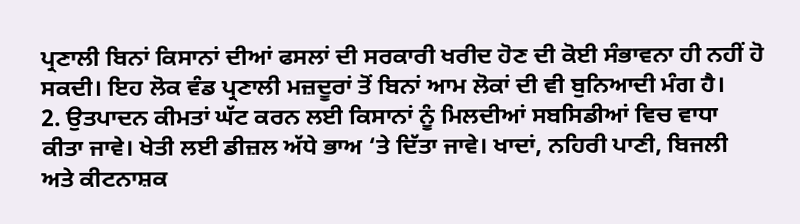ਪ੍ਰਣਾਲੀ ਬਿਨਾਂ ਕਿਸਾਨਾਂ ਦੀਆਂ ਫਸਲਾਂ ਦੀ ਸਰਕਾਰੀ ਖਰੀਦ ਹੋਣ ਦੀ ਕੋਈ ਸੰਭਾਵਨਾ ਹੀ ਨਹੀਂ ਹੋ ਸਕਦੀ। ਇਹ ਲੋਕ ਵੰਡ ਪ੍ਰਣਾਲੀ ਮਜ਼ਦੂਰਾਂ ਤੋਂ ਬਿਨਾਂ ਆਮ ਲੋਕਾਂ ਦੀ ਵੀ ਬੁਨਿਆਦੀ ਮੰਗ ਹੈ।
2. ਉਤਪਾਦਨ ਕੀਮਤਾਂ ਘੱਟ ਕਰਨ ਲਈ ਕਿਸਾਨਾਂ ਨੂੰ ਮਿਲਦੀਆਂ ਸਬਸਿਡੀਆਂ ਵਿਚ ਵਾਧਾ ਕੀਤਾ ਜਾਵੇ। ਖੇਤੀ ਲਈ ਡੀਜ਼ਲ ਅੱਧੇ ਭਾਅ ‘ਤੇ ਦਿੱਤਾ ਜਾਵੇ। ਖਾਦਾਂ, ਨਹਿਰੀ ਪਾਣੀ, ਬਿਜਲੀ ਅਤੇ ਕੀਟਨਾਸ਼ਕ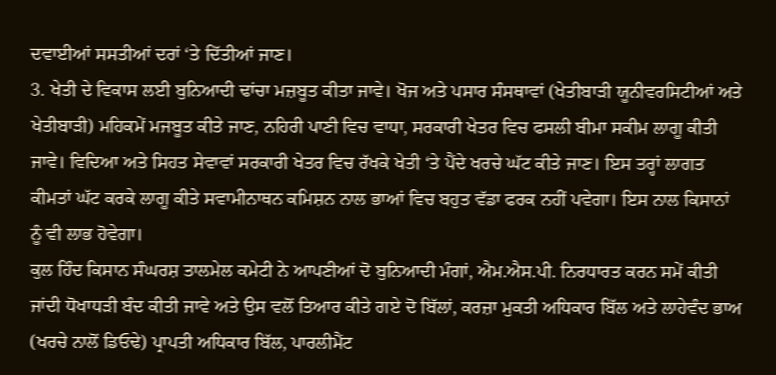ਦਵਾਈਆਂ ਸਸਤੀਆਂ ਦਰਾਂ ‘ਤੇ ਦਿੱਤੀਆਂ ਜਾਣ।
3. ਖੇਤੀ ਦੇ ਵਿਕਾਸ ਲਈ ਬੁਨਿਆਦੀ ਢਾਂਚਾ ਮਜ਼ਬੂਤ ਕੀਤਾ ਜਾਵੇ। ਖੋਜ ਅਤੇ ਪਸਾਰ ਸੰਸਥਾਵਾਂ (ਖੇਤੀਬਾੜੀ ਯੂਨੀਵਰਸਿਟੀਆਂ ਅਤੇ ਖੇਤੀਬਾੜੀ) ਮਹਿਕਮੇਂ ਮਜਬੂਤ ਕੀਤੇ ਜਾਣ, ਨਹਿਰੀ ਪਾਣੀ ਵਿਚ ਵਾਧਾ, ਸਰਕਾਰੀ ਖੇਤਰ ਵਿਚ ਫਸਲੀ ਬੀਮਾ ਸਕੀਮ ਲਾਗੂ ਕੀਤੀ ਜਾਵੇ। ਵਿਦਿਆ ਅਤੇ ਸਿਹਤ ਸੇਵਾਵਾਂ ਸਰਕਾਰੀ ਖੇਤਰ ਵਿਚ ਰੱਖਕੇ ਖੇਤੀ ‘ਤੇ ਪੈਂਦੇ ਖਰਚੇ ਘੱਟ ਕੀਤੇ ਜਾਣ। ਇਸ ਤਰ੍ਹਾਂ ਲਾਗਤ ਕੀਮਤਾਂ ਘੱਟ ਕਰਕੇ ਲਾਗੂ ਕੀਤੇ ਸਵਾਮੀਨਾਥਨ ਕਮਿਸ਼ਨ ਨਾਲ ਭਾਆਂ ਵਿਚ ਬਹੁਤ ਵੱਡਾ ਫਰਕ ਨਹੀਂ ਪਵੇਗਾ। ਇਸ ਨਾਲ ਕਿਸਾਨਾਂ ਨੂੰ ਵੀ ਲਾਭ ਹੋਵੇਗਾ।
ਕੁਲ ਹਿੰਦ ਕਿਸਾਨ ਸੰਘਰਸ਼ ਤਾਲਮੇਲ ਕਮੇਟੀ ਨੇ ਆਪਣੀਆਂ ਦੋ ਬੁਨਿਆਦੀ ਮੰਗਾਂ, ਐਮ.ਐਸ.ਪੀ. ਨਿਰਧਾਰਤ ਕਰਨ ਸਮੇਂ ਕੀਤੀ ਜਾਂਦੀ ਧੋਖਾਧੜੀ ਬੰਦ ਕੀਤੀ ਜਾਵੇ ਅਤੇ ਉਸ ਵਲੋਂ ਤਿਆਰ ਕੀਤੇ ਗਏ ਦੋ ਬਿੱਲਾਂ, ਕਰਜ਼ਾ ਮੁਕਤੀ ਅਧਿਕਾਰ ਬਿੱਲ ਅਤੇ ਲਾਹੇਵੰਦ ਭਾਅ (ਖਰਚੇ ਨਾਲੋਂ ਡਿਓਢੇ) ਪ੍ਰਾਪਤੀ ਅਧਿਕਾਰ ਬਿੱਲ, ਪਾਰਲੀਮੈਂਟ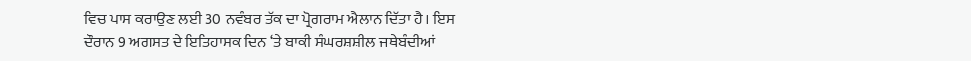ਵਿਚ ਪਾਸ ਕਰਾਉਣ ਲਈ 30 ਨਵੰਬਰ ਤੱਕ ਦਾ ਪ੍ਰੋਗਰਾਮ ਐਲਾਨ ਦਿੱਤਾ ਹੈ। ਇਸ ਦੌਰਾਨ 9 ਅਗਸਤ ਦੇ ਇਤਿਹਾਸਕ ਦਿਨ ‘ਤੇ ਬਾਕੀ ਸੰਘਰਸ਼ਸ਼ੀਲ ਜਥੇਬੰਦੀਆਂ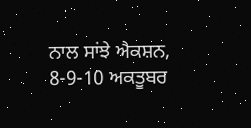ਨਾਲ ਸਾਂਝੇ ਐਕਸ਼ਨ, 8-9-10 ਅਕਤੂਬਰ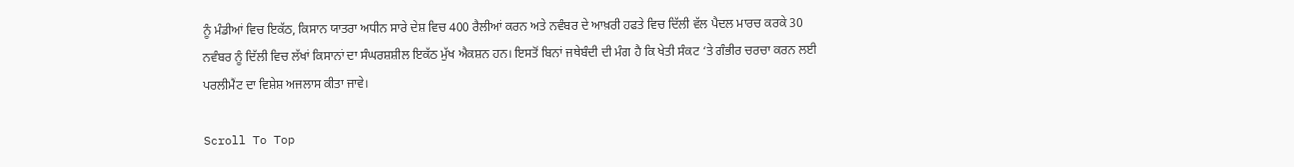ਨੂੰ ਮੰਡੀਆਂ ਵਿਚ ਇਕੱਠ, ਕਿਸਾਨ ਯਾਤਰਾ ਅਧੀਨ ਸਾਰੇ ਦੇਸ਼ ਵਿਚ 400 ਰੈਲੀਆਂ ਕਰਨ ਅਤੇ ਨਵੰਬਰ ਦੇ ਆਖ਼ਰੀ ਹਫਤੇ ਵਿਚ ਦਿੱਲੀ ਵੱਲ ਪੈਦਲ ਮਾਰਚ ਕਰਕੇ 30 ਨਵੰਬਰ ਨੂੰ ਦਿੱਲੀ ਵਿਚ ਲੱਖਾਂ ਕਿਸਾਨਾਂ ਦਾ ਸੰਘਰਸ਼ਸ਼ੀਲ ਇਕੱਠ ਮੁੱਖ ਐਕਸ਼ਨ ਹਨ। ਇਸਤੋਂ ਬਿਨਾਂ ਜਥੇਬੰਦੀ ਦੀ ਮੰਗ ਹੈ ਕਿ ਖੇਤੀ ਸੰਕਟ ‘ਤੇ ਗੰਭੀਰ ਚਰਚਾ ਕਰਨ ਲਈ ਪਰਲੀਮੈਂਟ ਦਾ ਵਿਸ਼ੇਸ਼ ਅਜਲਾਸ ਕੀਤਾ ਜਾਵੇ।

Scroll To Top